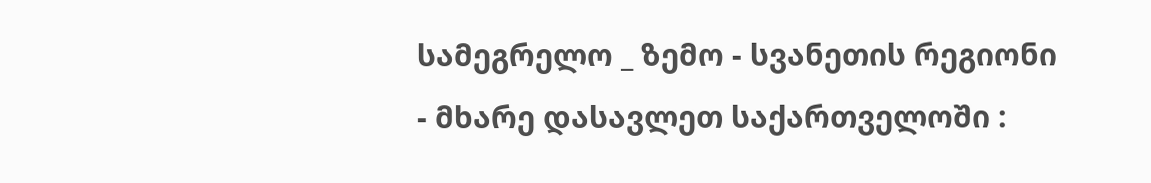სამეგრელო _ ზემო - სვანეთის რეგიონი - მხარე დასავლეთ საქართველოში :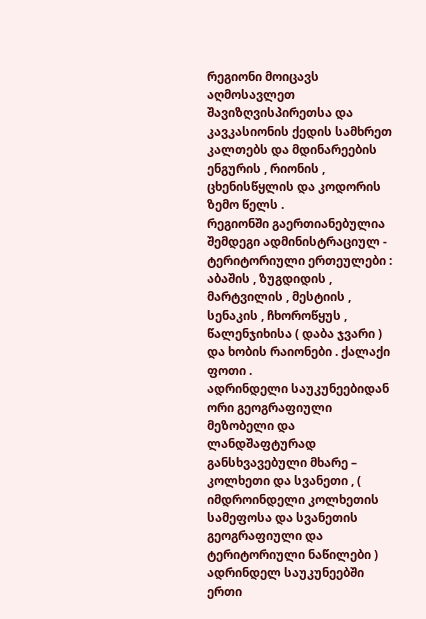რეგიონი მოიცავს აღმოსავლეთ შავიზღვისპირეთსა და კავკასიონის ქედის სამხრეთ კალთებს და მდინარეების ენგურის , რიონის , ცხენისწყლის და კოდორის ზემო წელს .
რეგიონში გაერთიანებულია შემდეგი ადმინისტრაციულ - ტერიტორიული ერთეულები : აბაშის , ზუგდიდის , მარტვილის , მესტიის , სენაკის , ჩხოროწყუს , წალენჯიხისა ( დაბა ჯვარი ) და ხობის რაიონები . ქალაქი ფოთი .
ადრინდელი საუკუნეებიდან ორი გეოგრაფიული მეზობელი და ლანდშაფტურად განსხვავებული მხარე – კოლხეთი და სვანეთი , ( იმდროინდელი კოლხეთის სამეფოსა და სვანეთის გეოგრაფიული და ტერიტორიული ნაწილები ) ადრინდელ საუკუნეებში ერთი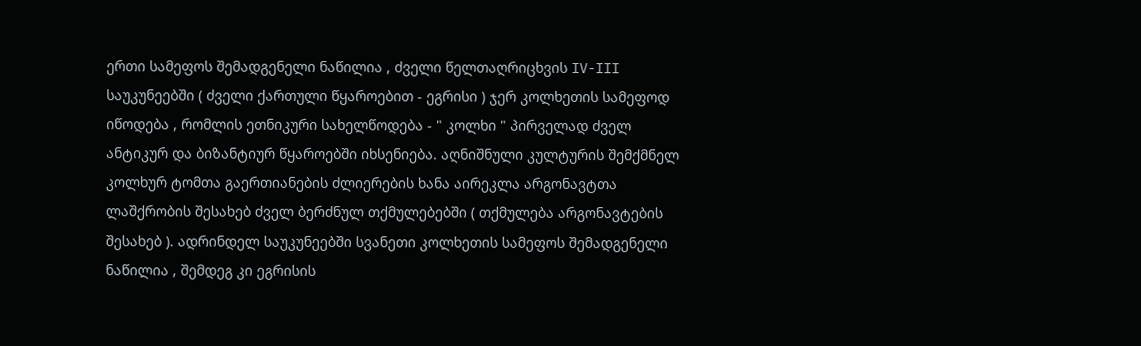ერთი სამეფოს შემადგენელი ნაწილია , ძველი წელთაღრიცხვის IV-III საუკუნეებში ( ძველი ქართული წყაროებით - ეგრისი ) ჯერ კოლხეთის სამეფოდ იწოდება , რომლის ეთნიკური სახელწოდება - " კოლხი " პირველად ძველ ანტიკურ და ბიზანტიურ წყაროებში იხსენიება. აღნიშნული კულტურის შემქმნელ კოლხურ ტომთა გაერთიანების ძლიერების ხანა აირეკლა არგონავტთა ლაშქრობის შესახებ ძველ ბერძნულ თქმულებებში ( თქმულება არგონავტების შესახებ ). ადრინდელ საუკუნეებში სვანეთი კოლხეთის სამეფოს შემადგენელი ნაწილია , შემდეგ კი ეგრისის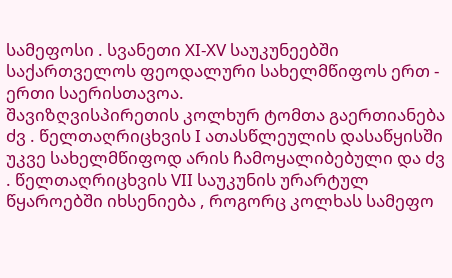სამეფოსი . სვანეთი XI-XV საუკუნეებში საქართველოს ფეოდალური სახელმწიფოს ერთ - ერთი საერისთავოა.
შავიზღვისპირეთის კოლხურ ტომთა გაერთიანება ძვ . წელთაღრიცხვის I ათასწლეულის დასაწყისში უკვე სახელმწიფოდ არის ჩამოყალიბებული და ძვ . წელთაღრიცხვის VII საუკუნის ურარტულ წყაროებში იხსენიება , როგორც კოლხას სამეფო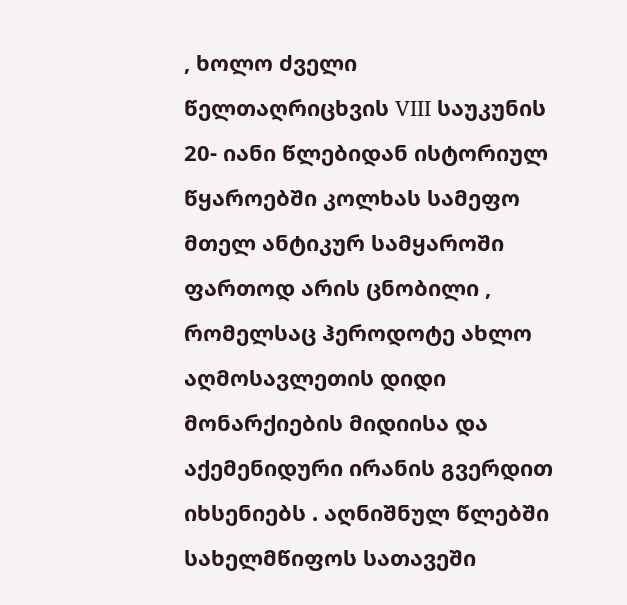, ხოლო ძველი წელთაღრიცხვის VIII საუკუნის 20- იანი წლებიდან ისტორიულ წყაროებში კოლხას სამეფო მთელ ანტიკურ სამყაროში ფართოდ არის ცნობილი , რომელსაც ჰეროდოტე ახლო აღმოსავლეთის დიდი მონარქიების მიდიისა და აქემენიდური ირანის გვერდით იხსენიებს . აღნიშნულ წლებში სახელმწიფოს სათავეში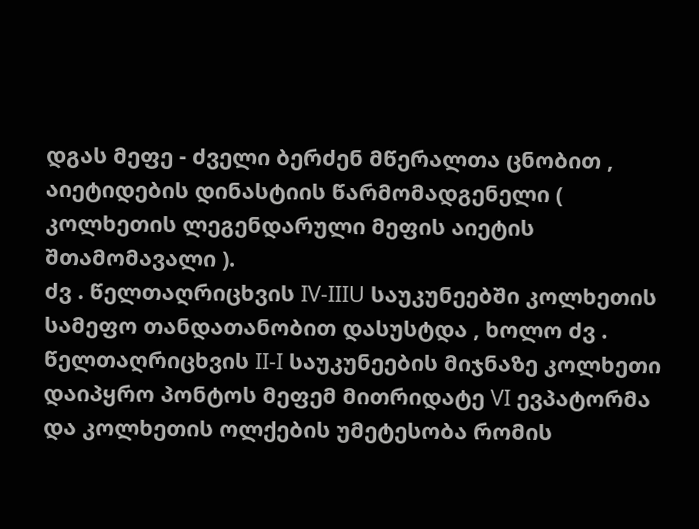დგას მეფე - ძველი ბერძენ მწერალთა ცნობით , აიეტიდების დინასტიის წარმომადგენელი ( კოლხეთის ლეგენდარული მეფის აიეტის შთამომავალი ).
ძვ . წელთაღრიცხვის IV-IIIU საუკუნეებში კოლხეთის სამეფო თანდათანობით დასუსტდა , ხოლო ძვ . წელთაღრიცხვის II-I საუკუნეების მიჯნაზე კოლხეთი დაიპყრო პონტოს მეფემ მითრიდატე VI ევპატორმა და კოლხეთის ოლქების უმეტესობა რომის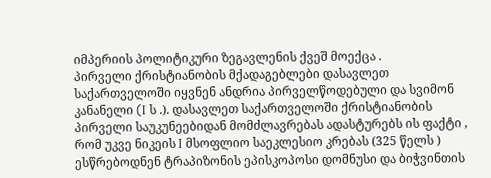იმპერიის პოლიტიკური ზეგავლენის ქვეშ მოექცა .
პირველი ქრისტიანობის მქადაგებლები დასავლეთ საქართველოში იყვნენ ანდრია პირველწოდებული და სვიმონ კანანელი (I ს .). დასავლეთ საქართველოში ქრისტიანობის პირველი საუკუნეებიდან მომძლავრებას ადასტურებს ის ფაქტი , რომ უკვე ნიკეის I მსოფლიო საეკლესიო კრებას (325 წელს ) ესწრებოდნენ ტრაპიზონის ეპისკოპოსი დომნუსი და ბიჭვინთის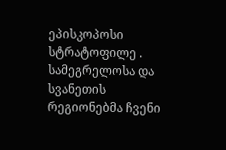ეპისკოპოსი სტრატოფილე .
სამეგრელოსა და სვანეთის რეგიონებმა ჩვენი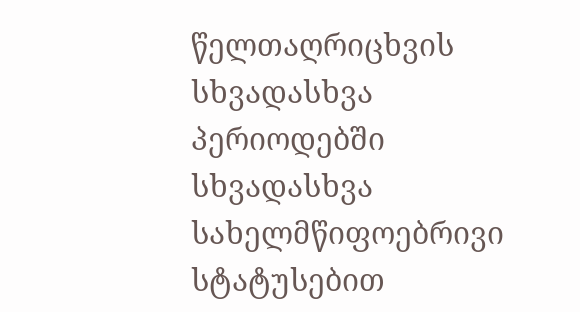წელთაღრიცხვის სხვადასხვა პერიოდებში სხვადასხვა სახელმწიფოებრივი სტატუსებით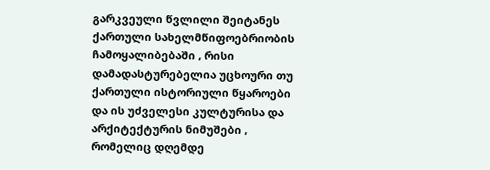გარკვეული წვლილი შეიტანეს ქართული სახელმწიფოებრიობის ჩამოყალიბებაში , რისი დამადასტურებელია უცხოური თუ ქართული ისტორიული წყაროები და ის უძველესი კულტურისა და არქიტექტურის ნიმუშები , რომელიც დღემდე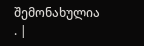შემონახულია . |